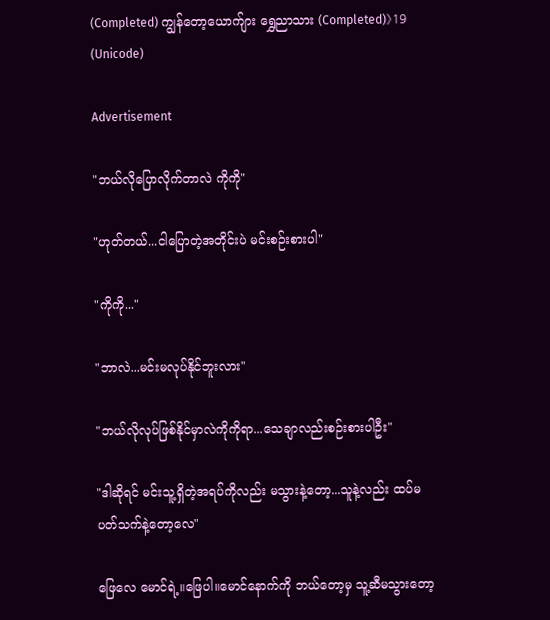(Completed) ကျွန်တော့ယောက်ျား ရွှေညာသား (Completed)》19 (Unicode)

Advertisement

"ဘယ်လိုပြောလိုက်တာလဲ ကိုကို"

"ဟုတ်တယ်...ငါပြောတဲ့အတိုင်းပဲ မင်းစဉ်းစားပါ"

"ကိုကို..."

"ဘာလဲ...မင်းမလုပ်နိုင်ဘူးလား"

"ဘယ်လိုလုပ်ဖြစ်နိုင်မှာလဲကိုကိုရာ...သေချာလည်းစဉ်းစားပါဦး"

"ဒါဆိုရင် မင်းသူ့ရှိတဲ့အရပ်ကိုလည်း မသွားနဲ့တော့...သူနဲ့လည်း ထပ်မပတ်သက်နဲ့တော့လေ"

ဖြေလေ မောင်ရဲ့။ဖြေပါ။မောင်နောက်ကို ဘယ်တော့မှ သူ့ဆီမသွားတော့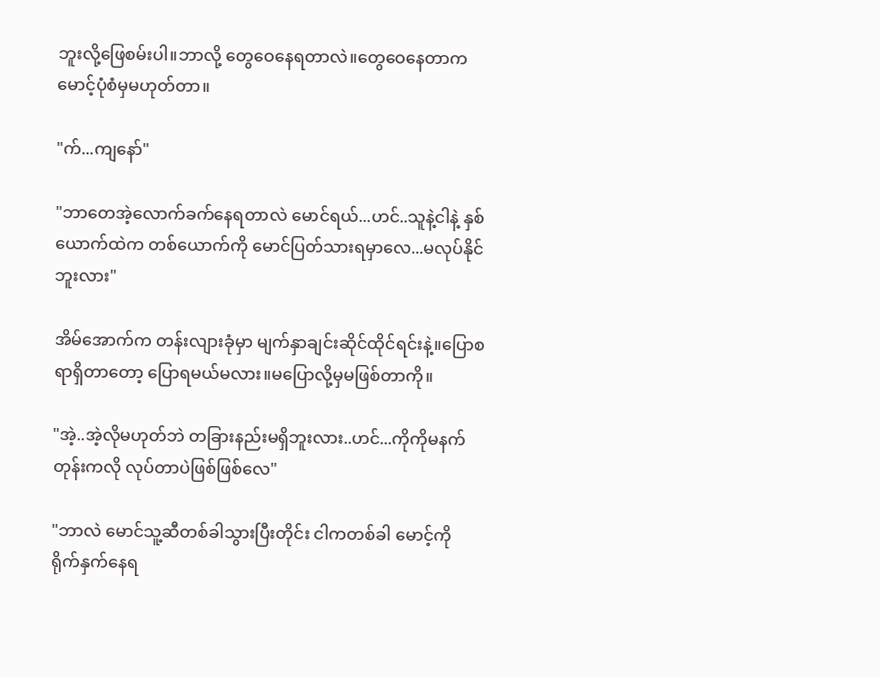ဘူးလို့ဖြေစမ်းပါ။ဘာလို့ တွေဝေနေရတာလဲ။တွေဝေနေတာက မောင့်ပုံစံမှမဟုတ်တာ။

"က်...ကျနော်"

"ဘာတေအဲ့လောက်ခက်နေရတာလဲ မောင်ရယ်...ဟင်..သူနဲ့ငါနဲ့ နှစ်ယောက်ထဲက တစ်ယောက်ကို မောင်ပြတ်သားရမှာလေ...မလုပ်နိုင်ဘူးလား"

အိမ်အောက်က တန်းလျားခုံမှာ မျက်နှာချင်းဆိုင်ထိုင်ရင်းနဲ့။ပြောစရာရှိတာတော့ ပြောရမယ်မလား။မပြောလို့မှမဖြစ်တာကို။

"အဲ့..အဲ့လိုမဟုတ်ဘဲ တခြားနည်းမရှိဘူးလား..ဟင်...ကိုကိုမနက်တုန်းကလို လုပ်တာပဲဖြစ်ဖြစ်လေ"

"ဘာလဲ မောင်သူ့ဆီတစ်ခါသွားပြီးတိုင်း ငါကတစ်ခါ မောင့်ကို ရိုက်နှက်နေရ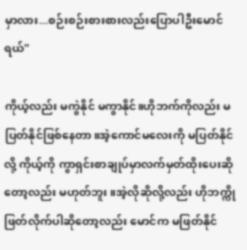မှာလား...စဉ်းစဉ်းစားစားလည်းပြောပါဦးမောင်ရယ်"

ကိုယ့်လည်း မကွဲနိုင် မကွာနိုင်။ဟိုဘက်ကိုလည်း မပြတ်နိုင်ဖြစ်နေတာ။အဲ့ကောင်မလေးကို မပြတ်နိုင်လို့ ကိုယ့်ကို ကွာရှင်းစာချုပ်မှာလက်မှတ်ထိုးပေးဆိုတော့လည်း မဟုတ်ဘူး။အဲ့လိုဆိုလို့လည်း ဟိုဘက္ကို ဖြတ်လိုက်ပါဆိုတော့လည်း မောင်က မဖြတ်နိုင်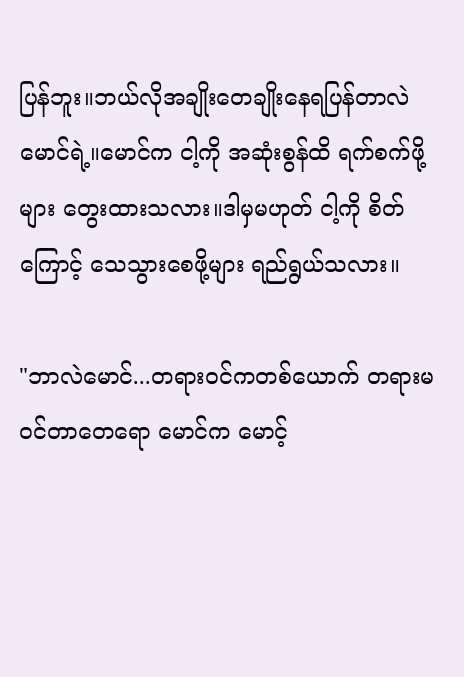ပြန်ဘူး။ဘယ်လိုအချိုးတေချိုးနေရပြန်တာလဲ မောင်ရဲ့။မောင်က ငါ့ကို အဆုံးစွန်ထိ ရက်စက်ဖို့များ တွေးထားသလား။ဒါမှမဟုတ် ငါ့ကို စိတ်ကြောင့် သေသွားစေဖို့များ ရည်ရွယ်သလား။

"ဘာလဲမောင်...တရားဝင်ကတစ်ယောက် တရားမဝင်တာတေရော မောင်က မောင့်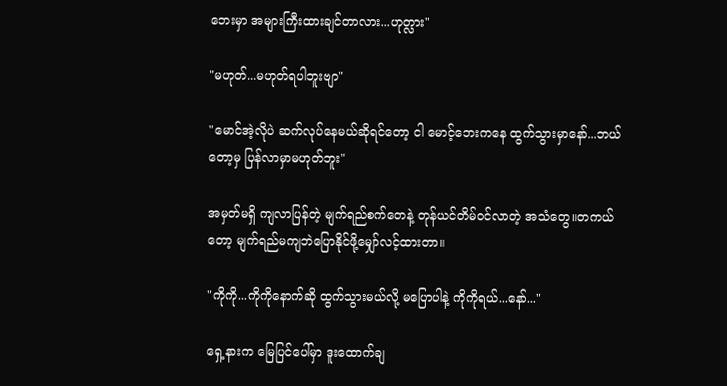ဘေးမှာ အများကြီးထားချင်တာလား...ဟုတ္လား"

"မဟုတ်...မဟုတ်ရပါဘူးဗျာ"

"မောင်အဲ့လိုပဲ ဆက်လုပ်နေမယ်ဆိုရင်တော့ ငါ မောင့်ဘေးကနေ ထွက်သွားမှာနော်...ဘယ်တော့မှ ပြန်လာမှာမဟုတ်ဘူး"

အမှတ်မရှိ ကျလာပြန်တဲ့ မျက်ရည်စက်တေနဲ့ တုန်ယင်တိမ်ဝင်လာတဲ့ အသံတွေ။တကယ်တော့ မျက်ရည်မကျဘဲပြောနိုင်ဖို့မျှော်လင့်ထားတာ။

"ကိုကို...ကိုကိုနောက်ဆို ထွက်သွားမယ်လို့ မပြောပါနဲ့ ကိုကိုရယ်...နော်..."

ရှေ့နားက မြေပြင်ပေါ်မှာ ဒူးထောက်ချ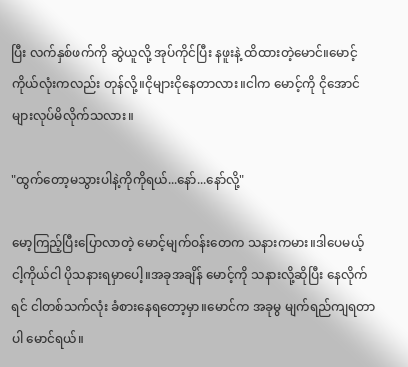ပြီး လက်နှစ်ဖက်ကို ဆွဲယူလို့ အုပ်ကိုင်ပြီး နဖူးနဲ့ ထိထားတဲ့မောင်။မောင့်ကိုယ်လုံးကလည်း တုန်လို့။ငိုများငိုနေတာလား။ငါက မောင့်ကို ငိုအောင်များလုပ်မိလိုက်သလား။

"ထွက်တော့မသွားပါနဲ့ကိုကိုရယ်...နော်...နော်လို့"

မော့ကြည့်ပြီးပြောလာတဲ့ မောင့်မျက်ဝန်းတေက သနားကမား။ဒါပေမယ့် ငါ့ကိုယ်ငါ ပိုသနားရမှာပေါ့။အခုအချိန် မောင့်ကို သနားလို့ဆိုပြီး နေလိုက်ရင် ငါတစ်သက်လုံး ခံစားနေရတော့မှာ။မောင်က အခုမွ မျက်ရည်ကျရတာပါ မောင်ရယ်။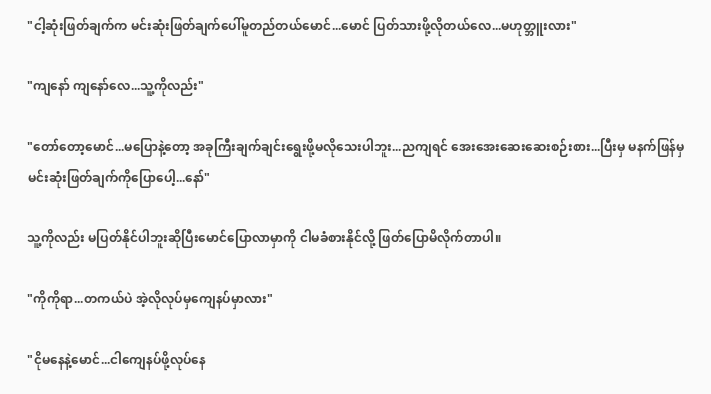"ငါ့ဆုံးဖြတ်ချက်က မင်းဆုံးဖြတ်ချက်ပေါ်မူတည်တယ်မောင်...မောင် ပြတ်သားဖို့လိုတယ်လေ...မဟုတ္ဘူးလား"

"ကျနော် ကျနော်လေ...သူ့ကိုလည်း"

"တော်တော့မောင်...မပြောနဲ့တော့ အခုကြီးချက်ချင်းရွေးဖို့မလိုသေးပါဘူး...ညကျရင် အေးအေးဆေးဆေးစဉ်းစား...ပြီးမှ မနက်ဖြန်မှ မင်းဆုံးဖြတ်ချက်ကိုပြောပေါ့...နော်"

သူ့ကိုလည်း မပြတ်နိုင်ပါဘူးဆိုပြီးမောင်ပြောလာမှာကို ငါမခံစားနိုင်လို့ ဖြတ်ပြောမိလိုက်တာပါ။

"ကိုကိုရာ...တကယ်ပဲ အဲ့လိုလုပ်မှကျေနပ်မှာလား"

"ငိုမနေနဲ့မောင်...ငါကျေနပ်ဖို့လုပ်နေ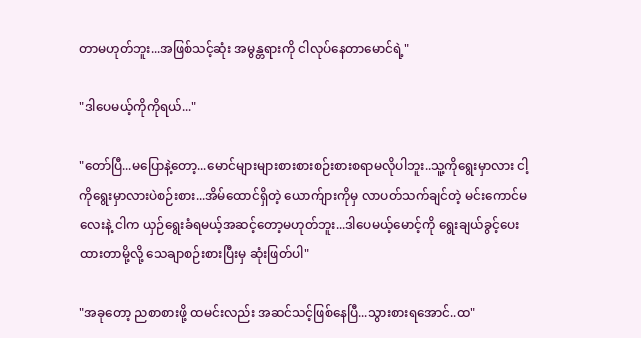တာမဟုတ်ဘူး...အဖြစ်သင့်ဆုံး အမွန္တရားကို ငါလုပ်နေတာမောင်ရဲ့"

"ဒါပေမယ့်ကိုကိုရယ်..."

"တော်ပြီ...မပြောနဲ့တော့...မောင်များများစားစားစဉ်းစားစရာမလိုပါဘူး..သူ့ကိုရွေးမှာလား ငါ့ကိုရွေးမှာလားပဲစဉ်းစား...အိမ်ထောင်ရှိတဲ့ ယောက်ျားကိုမှ လာပတ်သက်ချင်တဲ့ မင်းကောင်မလေးနဲ့ ငါက ယှဉ်ရွေးခံရမယ့်အဆင့်တော့မဟုတ်ဘူး...ဒါပေမယ့်မောင့်ကို ရွေးချယ်ခွင့်ပေးထားတာမို့လို့ သေချာစဉ်းစားပြီးမှ ဆုံးဖြတ်ပါ"

"အခုတော့ ညစာစားဖို့ ထမင်းလည်း အဆင်သင့်ဖြစ်နေပြီ...သွားစားရအောင်..ထ"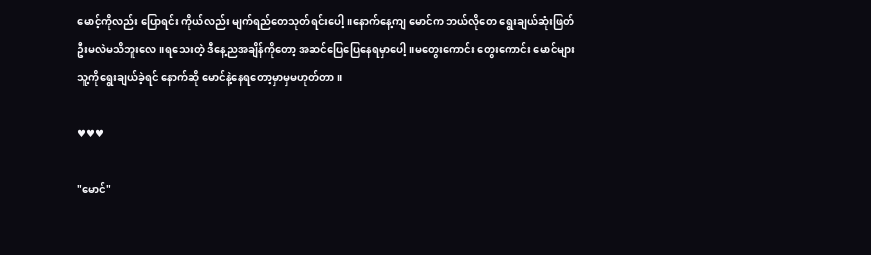မောင့်ကိုလည်း ပြောရင်း ကိုယ်လည်း မျက်ရည်တေသုတ်ရင်းပေါ့။နောက်နေ့ကျ မောင်က ဘယ်လိုတေ ရွေးချယ်ဆုံးဖြတ်ဦးမလဲမသိဘူးလေ။ရသေးတဲ့ ဒီနေ့ညအချိန်ကိုတော့ အဆင်ပြေပြေနေရမှာပေါ့။မတွေးကောင်း တွေးကောင်း မောင်များသူ့ကိုရွေးချယ်ခဲ့ရင် နောက်ဆို မောင်နဲ့နေရတော့မှာမှမဟုတ်တာ။

♥♥♥

"မောင်"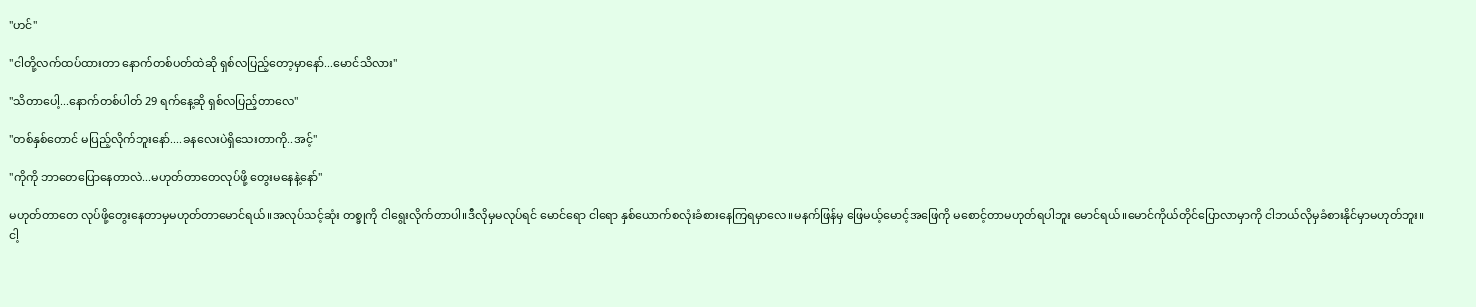"ဟင်"

"ငါတို့လက်ထပ်ထားတာ နောက်တစ်ပတ်ထဲဆို ရှစ်လပြည့်တော့မှာနော်...မောင်သိလား"

"သိတာပေါ့...နောက်တစ်ပါတ် 29 ရက်နေ့ဆို ရှစ်လပြည့်တာလေ"

"တစ်နှစ်တောင် မပြည့်လိုက်ဘူးနော်....ခနလေးပဲရှိသေးတာကို..အင့်"

"ကိုကို ဘာတေပြောနေတာလဲ...မဟုတ်တာတေလုပ်ဖို့ တွေးမနေနဲ့နော်"

မဟုတ်တာတေ လုပ်ဖို့တွေးနေတာမှမဟုတ်တာမောင်ရယ်။အလုပ်သင့်ဆုံး တစ္ခုကို ငါရွေးလိုက်တာပါ။ဒီလိုမှမလုပ်ရင် မောင်ရော ငါရော နှစ်ယောက်စလုံးခံစားနေကြရမှာလေ။မနက်ဖြန်မှ ဖြေမယ့်မောင့်အဖြေကို မစောင့်တာမဟုတ်ရပါဘူး မောင်ရယ်။မောင်ကိုယ်တိုင်ပြောလာမှာကို ငါဘယ်လိုမှခံစားနိုင်မှာမဟုတ်ဘူး။ငါ့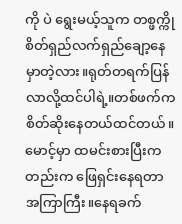ကို ပဲ ရွေးမယ့်သူက တစ္ဖက္ကို စိတ်ရှည်လက်ရှည်ချော့နေမှာတဲ့လား။ရုတ်တရက်ပြန်လာလို့ထင်ပါရဲ့။တစ်ဖက်က စိတ်ဆိုးနေတယ်ထင်တယ်။မောင့်မှာ ထမင်းစားပြီးကတည်းက ဖြေရှင်းနေရတာ အကြာကြီး။နေရခက်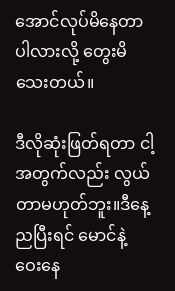အောင်လုပ်မိနေတာပါလားလို့ တွေးမိသေးတယ်။

ဒီလိုဆုံးဖြတ်ရတာ ငါ့အတွက်လည်း လွယ်တာမဟုတ်ဘူး။ဒီနေ့ညပြီးရင် မောင်နဲ့ ဝေးနေ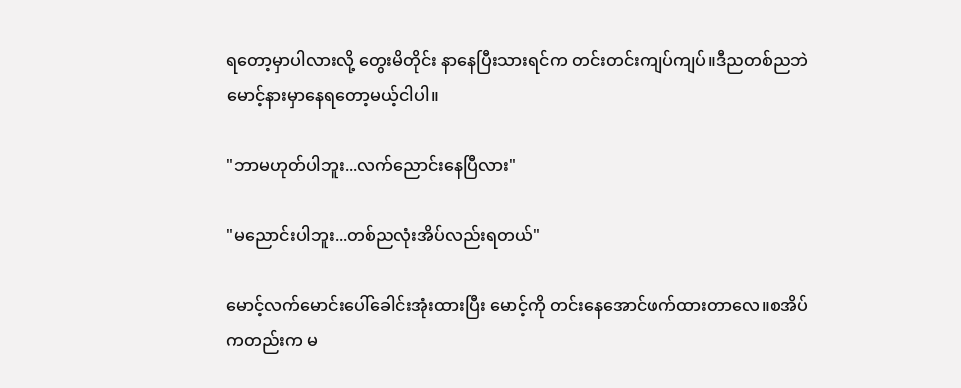ရတော့မှာပါလားလို့ တွေးမိတိုင်း နာနေပြီးသားရင်က တင်းတင်းကျပ်ကျပ်။ဒီညတစ်ညဘဲ မောင့်နားမှာနေရတော့မယ့်ငါပါ။

"ဘာမဟုတ်ပါဘူး...လက်ညောင်းနေပြီလား"

"မညောင်းပါဘူး...တစ်ညလုံးအိပ်လည်းရတယ်"

မောင့်လက်မောင်းပေါ်ခေါင်းအုံးထားပြီး မောင့်ကို တင်းနေအောင်ဖက်ထားတာလေ။စအိပ်ကတည်းက မ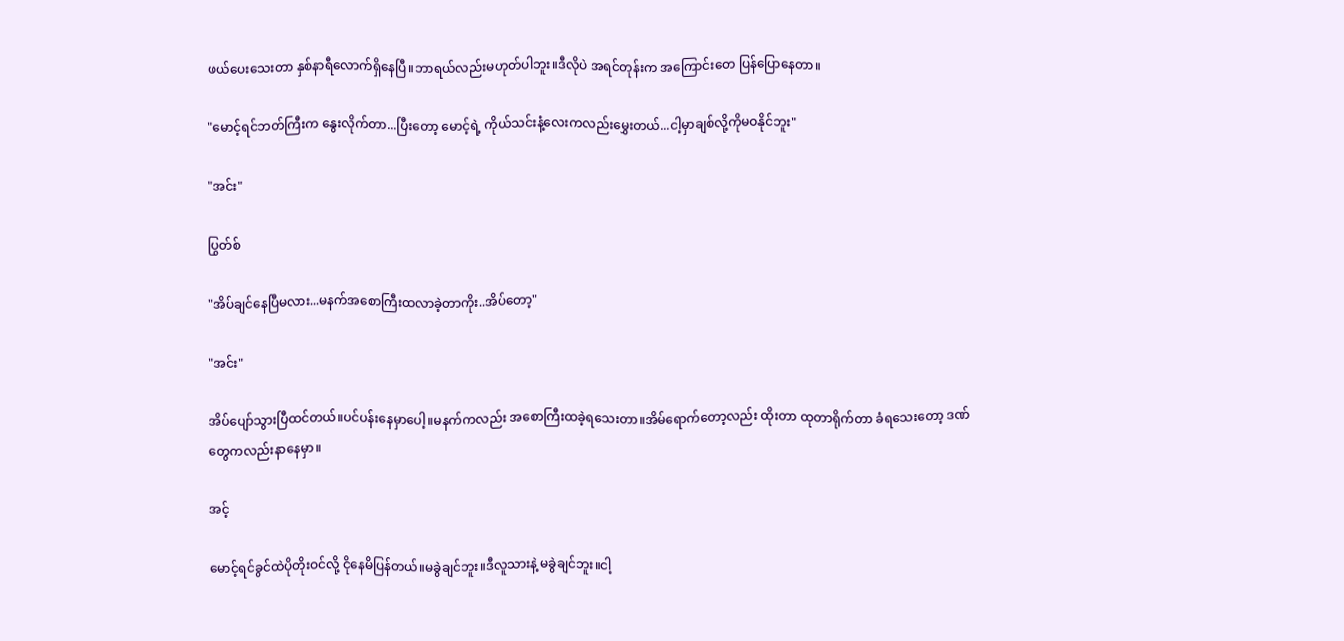ဖယ်ပေးသေးတာ နှစ်နာရီလောက်ရှိနေပြီ။ဘာရယ်လည်းမဟုတ်ပါဘူး။ဒီလိုပဲ အရင်တုန်းက အကြောင်းတေ ပြန်ပြောနေတာ။

"မောင့်ရင်ဘတ်ကြီးက နွေးလိုက်တာ...ပြီးတော့ မောင့်ရဲ့ ကိုယ်သင်းနံ့လေးကလည်းမွှေးတယ်...ငါ့မှာချစ်လို့ကိုမဝနိုင်ဘူး"

"အင်း"

ပြွတ်စ်

"အိပ်ချင်နေပြီမလား...မနက်အစောကြီးထလာခဲ့တာကိုး..အိပ်တော့"

"အင်း"

အိပ်ပျော်သွားပြီထင်တယ်။ပင်ပန်းနေမှာပေါ့။မနက်ကလည်း အစောကြီးထခဲ့ရသေးတာ။အိမ်ရောက်တော့လည်း ထိုးတာ ထုတာရိုက်တာ ခံရသေးတော့ ဒဏ်တွေကလည်းနာနေမှာ။

အင့်

မောင့်ရင်ခွင်ထဲပိုတိုးဝင်လို့ ငိုနေမိပြန်တယ်။မခွဲချင်ဘူး။ဒီလူသားနဲ့ မခွဲချင်ဘူး။ငါ့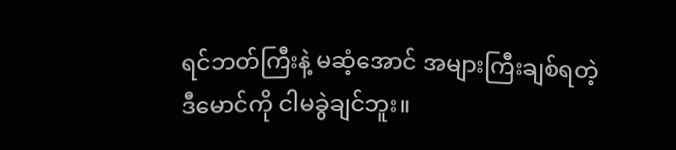ရင်ဘတ်ကြီးနဲ့ မဆံ့အောင် အများကြီးချစ်ရတဲ့ ဒီမောင်ကို ငါမခွဲချင်ဘူး။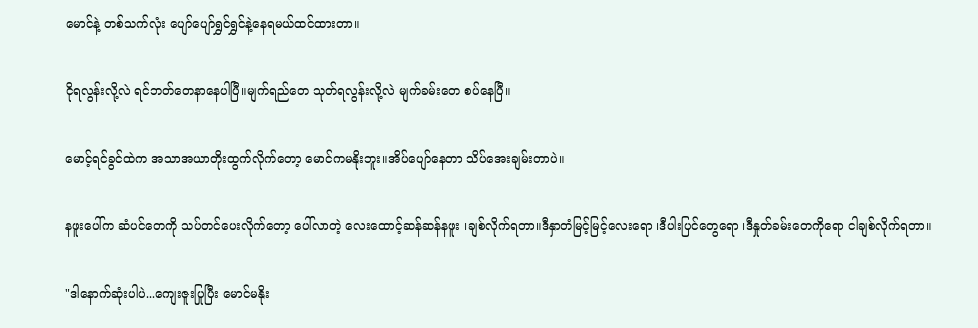မောင်နဲ့ တစ်သက်လုံး ပျော်ပျော်ရွှင်ရွှင်နဲ့နေရမယ်ထင်ထားတာ။

ငိုရလွန်းလို့လဲ ရင်ဘတ်တေနာနေပါပြီ။မျက်ရည်တေ သုတ်ရလွန်းလို့လဲ မျက်ခမ်းတေ စပ်နေပြီ။

မောင့်ရင်ခွင်ထဲက အသာအယာတိုးထွက်လိုက်တော့ မောင်ကမနိုးဘူး။အိပ်ပျော်နေတာ သိပ်အေးချမ်းတာပဲ။

နဖူးပေါ်က ဆံပင်တေကို သပ်တင်ပေးလိုက်တော့ ပေါ်လာတဲ့ လေးထောင့်ဆန်ဆန်နဖူး ၊ချစ်လိုက်ရတာ။ဒီနှာတံမြင့်မြင့်လေးရော ၊ဒီပါးပြင်တွေရော ၊ဒီနှုတ်ခမ်းတေကိုရော ငါချစ်လိုက်ရတာ။

"ဒါနောက်ဆုံးပါပဲ...ကျေးဇူးပြုပြီး မောင်မနိုး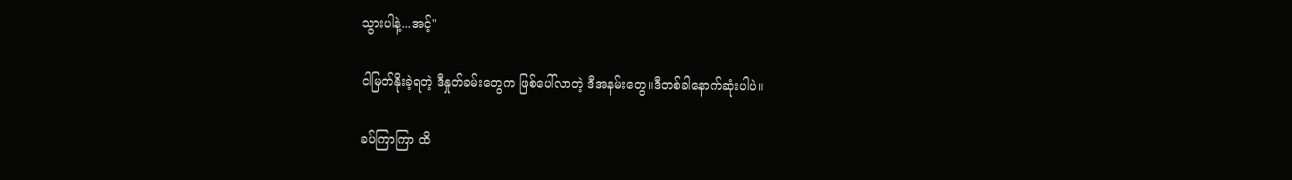သွားပါနဲ့...အင့်"

ငါမြတ်နိုးခဲ့ရတဲ့ ဒီနှုတ်ခမ်းတွေက ဖြစ်ပေါ်လာတဲ့ ဒီအနမ်းတွေ။ဒီတစ်ခါနောက်ဆုံးပါပဲ။

ခပ်ကြာကြာ ထိ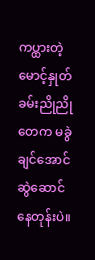ကပ္ထားတဲ့ မောင့်နှုတ်ခမ်းညိုညိုတေက မခွဲချင်အောင် ဆွဲဆောင်နေတုန်းပဲ။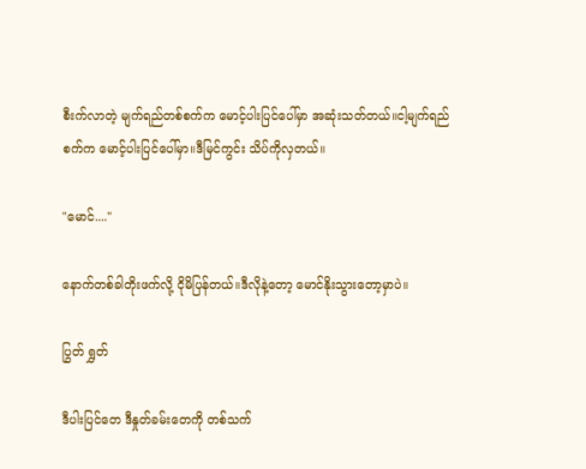စီးက်လာတဲ့ မျက်ရည်တစ်စက်က မောင့်ပါးပြင်ပေါ်မှာ အဆုံးသတ်တယ်။ငါ့မျက်ရည်စက်က မောင့်ပါးပြင်ပေါ်မှာ။ဒီမြင်ကွင်း သိပ်ကိုလှတယ်။

"မောင်...."

နောက်တစ်ခါတိုးဖက်လို့ ငိုမိပြန်တယ်။ဒီလိုနဲ့တော့ မောင်နိုးသွားတော့မှာပဲ။

ပြွတ် ရွှတ်

ဒီပါးပြင်တေ ဒီနှုတ်ခမ်းတေကို တစ်သက်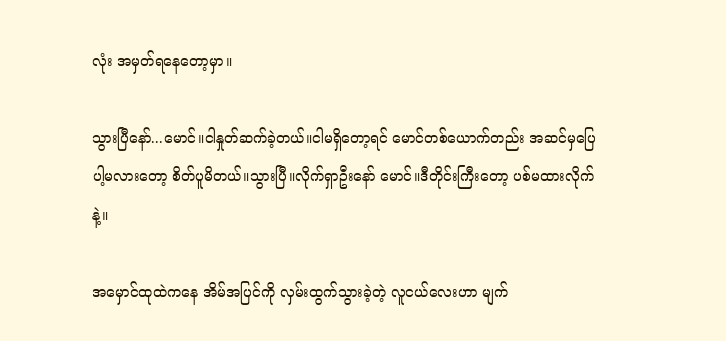လုံး အမှတ်ရနေတော့မှာ။

သွားပြီနော်...မောင်။ငါနှုတ်ဆက်ခဲ့တယ်။ငါမရှိတော့ရင် မောင်တစ်ယောက်တည်း အဆင်မှပြေပါ့မလားတော့ စိတ်ပူမိတယ်။သွားပြီ။လိုက်ရှာဦးနော် မောင်။ဒီတိုင်းကြီးတော့ ပစ်မထားလိုက်နဲ့။

အမှောင်ထုထဲကနေ အိမ်အပြင်ကို လှမ်းထွက်သွားခဲ့တဲ့ လူငယ်လေးဟာ မျက်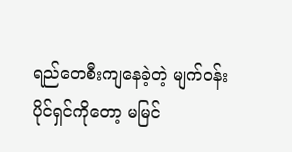ရည်တေစီးကျနေခဲ့တဲ့ မျက်ဝန်းပိုင်ရှင်ကိုတော့ မမြင်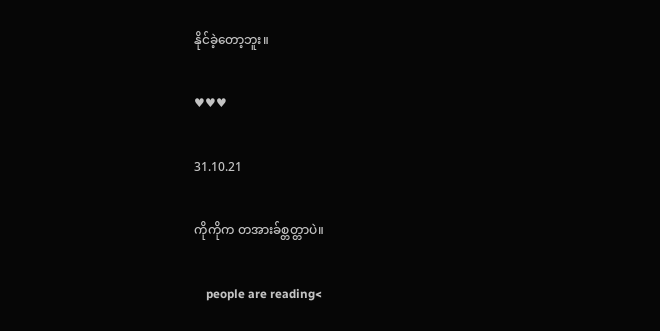နိုင်ခဲ့တော့ဘူး။

♥♥♥

31.10.21

ကိုကိုက တအားခ်စ္တတ္တာပဲ။

    people are reading<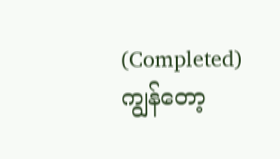(Completed) ကျွန်တော့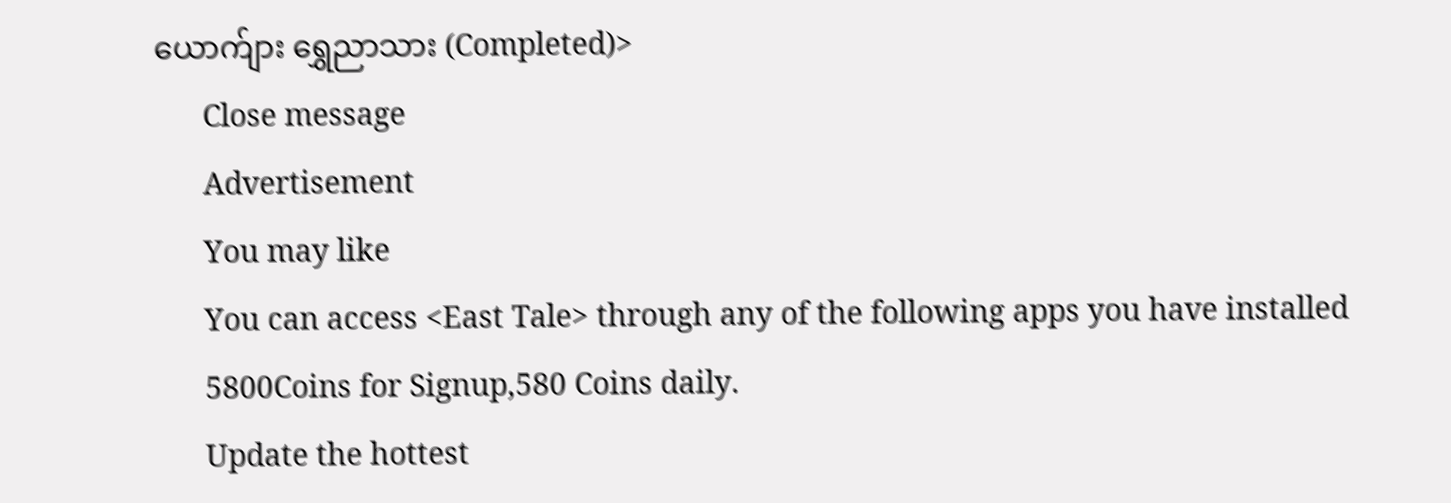ယောက်ျား ရွှေညာသား (Completed)>
      Close message
      Advertisement
      You may like
      You can access <East Tale> through any of the following apps you have installed
      5800Coins for Signup,580 Coins daily.
      Update the hottest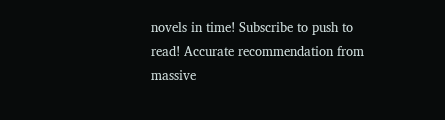novels in time! Subscribe to push to read! Accurate recommendation from massive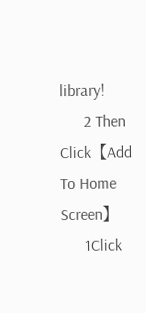library!
      2 Then Click【Add To Home Screen】
      1Click